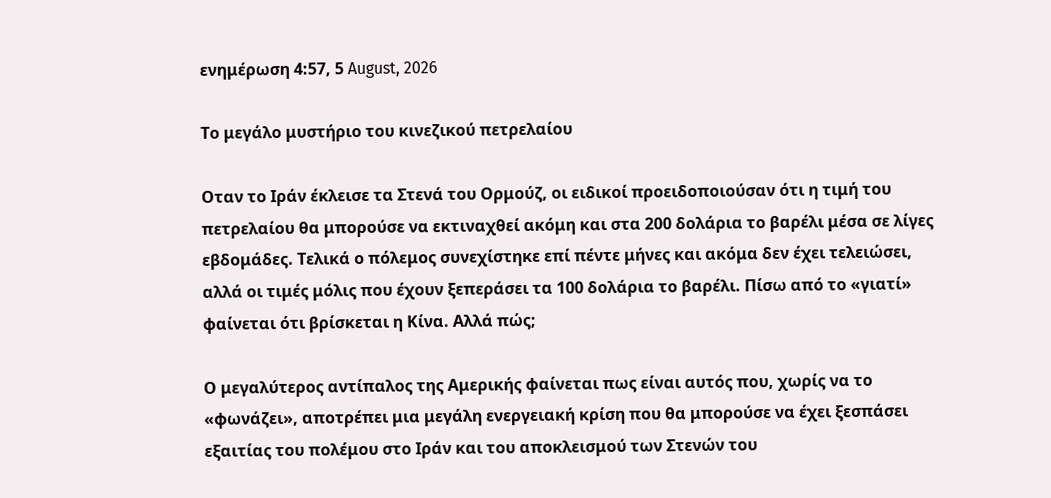ενημέρωση 4:57, 5 August, 2026

Το μεγάλο μυστήριο του κινεζικού πετρελαίου

Οταν το Ιράν έκλεισε τα Στενά του Ορμούζ, οι ειδικοί προειδοποιούσαν ότι η τιμή του πετρελαίου θα μπορούσε να εκτιναχθεί ακόμη και στα 200 δολάρια το βαρέλι μέσα σε λίγες εβδομάδες. Τελικά ο πόλεμος συνεχίστηκε επί πέντε μήνες και ακόμα δεν έχει τελειώσει, αλλά οι τιμές μόλις που έχουν ξεπεράσει τα 100 δολάρια το βαρέλι. Πίσω από το «γιατί» φαίνεται ότι βρίσκεται η Κίνα. Αλλά πώς;

Ο μεγαλύτερος αντίπαλος της Αμερικής φαίνεται πως είναι αυτός που, χωρίς να το «φωνάζει», αποτρέπει μια μεγάλη ενεργειακή κρίση που θα μπορούσε να έχει ξεσπάσει εξαιτίας του πολέμου στο Ιράν και του αποκλεισμού των Στενών του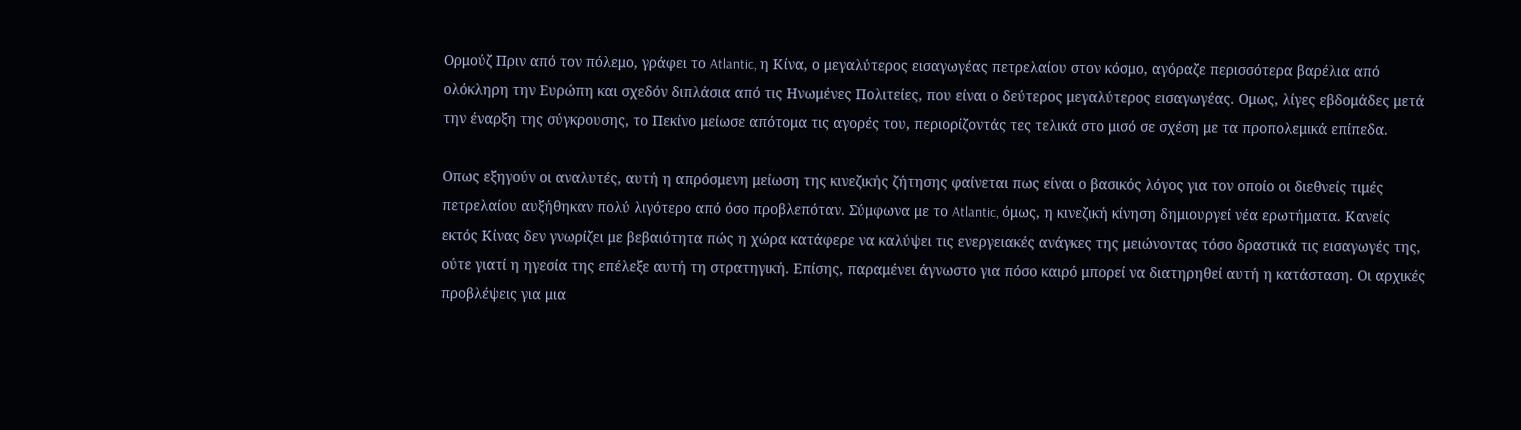Ορμούζ Πριν από τον πόλεμο, γράφει το Atlantic, η Κίνα, ο μεγαλύτερος εισαγωγέας πετρελαίου στον κόσμο, αγόραζε περισσότερα βαρέλια από ολόκληρη την Ευρώπη και σχεδόν διπλάσια από τις Ηνωμένες Πολιτείες, που είναι ο δεύτερος μεγαλύτερος εισαγωγέας. Ομως, λίγες εβδομάδες μετά την έναρξη της σύγκρουσης, το Πεκίνο μείωσε απότομα τις αγορές του, περιορίζοντάς τες τελικά στο μισό σε σχέση με τα προπολεμικά επίπεδα.

Οπως εξηγούν οι αναλυτές, αυτή η απρόσμενη μείωση της κινεζικής ζήτησης φαίνεται πως είναι ο βασικός λόγος για τον οποίο οι διεθνείς τιμές πετρελαίου αυξήθηκαν πολύ λιγότερο από όσο προβλεπόταν. Σύμφωνα με το Atlantic, όμως, η κινεζική κίνηση δημιουργεί νέα ερωτήματα. Κανείς εκτός Κίνας δεν γνωρίζει με βεβαιότητα πώς η χώρα κατάφερε να καλύψει τις ενεργειακές ανάγκες της μειώνοντας τόσο δραστικά τις εισαγωγές της, ούτε γιατί η ηγεσία της επέλεξε αυτή τη στρατηγική. Επίσης, παραμένει άγνωστο για πόσο καιρό μπορεί να διατηρηθεί αυτή η κατάσταση. Οι αρχικές προβλέψεις για μια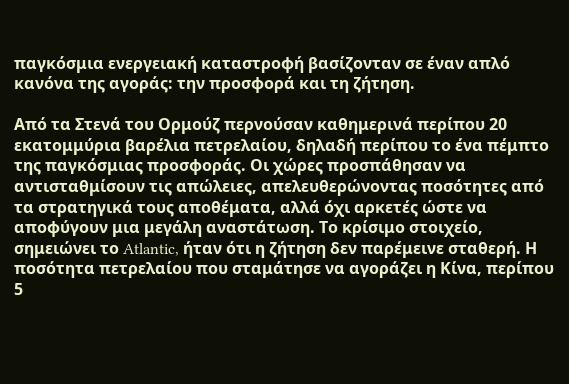παγκόσμια ενεργειακή καταστροφή βασίζονταν σε έναν απλό κανόνα της αγοράς: την προσφορά και τη ζήτηση.

Από τα Στενά του Ορμούζ περνούσαν καθημερινά περίπου 20 εκατομμύρια βαρέλια πετρελαίου, δηλαδή περίπου το ένα πέμπτο της παγκόσμιας προσφοράς. Οι χώρες προσπάθησαν να αντισταθμίσουν τις απώλειες, απελευθερώνοντας ποσότητες από τα στρατηγικά τους αποθέματα, αλλά όχι αρκετές ώστε να αποφύγουν μια μεγάλη αναστάτωση. Το κρίσιμο στοιχείο, σημειώνει το Atlantic, ήταν ότι η ζήτηση δεν παρέμεινε σταθερή. Η ποσότητα πετρελαίου που σταμάτησε να αγοράζει η Κίνα, περίπου 5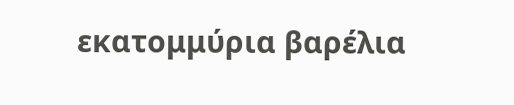εκατομμύρια βαρέλια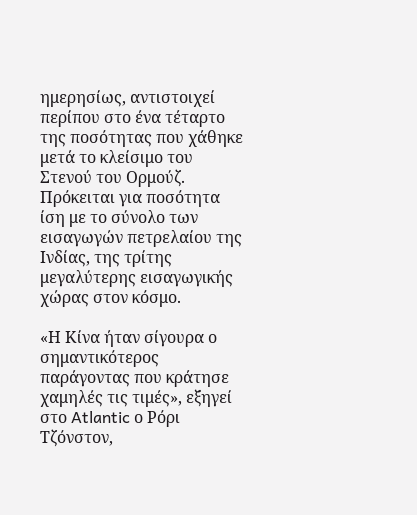ημερησίως, αντιστοιχεί περίπου στο ένα τέταρτο της ποσότητας που χάθηκε μετά το κλείσιμο του Στενού του Ορμούζ. Πρόκειται για ποσότητα ίση με το σύνολο των εισαγωγών πετρελαίου της Ινδίας, της τρίτης μεγαλύτερης εισαγωγικής χώρας στον κόσμο.

«Η Κίνα ήταν σίγουρα ο σημαντικότερος παράγοντας που κράτησε χαμηλές τις τιμές», εξηγεί στο Atlantic ο Ρόρι Τζόνστον,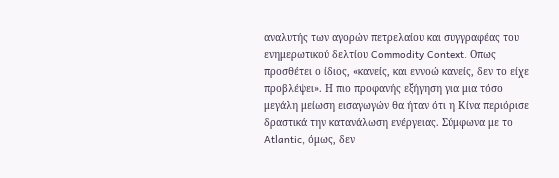αναλυτής των αγορών πετρελαίου και συγγραφέας του ενημερωτικού δελτίου Commodity Context. Οπως προσθέτει ο ίδιος, «κανείς, και εννοώ κανείς, δεν το είχε προβλέψει». Η πιο προφανής εξήγηση για μια τόσο μεγάλη μείωση εισαγωγών θα ήταν ότι η Κίνα περιόρισε δραστικά την κατανάλωση ενέργειας. Σύμφωνα με το Atlantic, όμως, δεν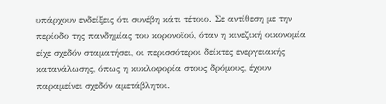υπάρχουν ενδείξεις ότι συνέβη κάτι τέτοιο. Σε αντίθεση με την περίοδο της πανδημίας του κορονοϊού, όταν η κινεζική οικονομία είχε σχεδόν σταματήσει, οι περισσότεροι δείκτες ενεργειακής κατανάλωσης, όπως η κυκλοφορία στους δρόμους, έχουν παραμείνει σχεδόν αμετάβλητοι.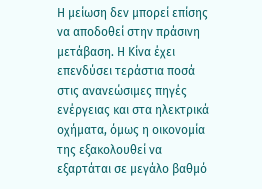Η μείωση δεν μπορεί επίσης να αποδοθεί στην πράσινη μετάβαση. Η Κίνα έχει επενδύσει τεράστια ποσά στις ανανεώσιμες πηγές ενέργειας και στα ηλεκτρικά οχήματα, όμως η οικονομία της εξακολουθεί να εξαρτάται σε μεγάλο βαθμό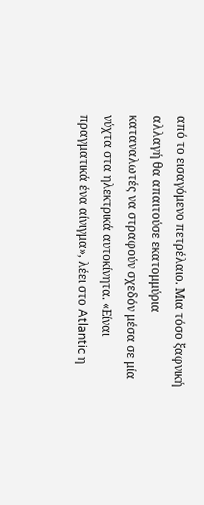από το εισαγόμενο πετρέλαιο. Μια τόσο ξαφνική αλλαγή θα απαιτούσε εκατομμύρια καταναλωτές να στραφούν σχεδόν μέσα σε μία νύχτα στα ηλεκτρικά αυτοκίνητα. «Είναι πραγματικά ένα αίνιγμα», λέει στο Atlantic η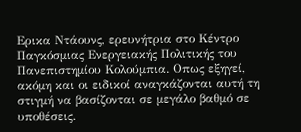Ερικα Ντάουνς, ερευνήτρια στο Κέντρο Παγκόσμιας Ενεργειακής Πολιτικής του Πανεπιστημίου Κολούμπια. Οπως εξηγεί, ακόμη και οι ειδικοί αναγκάζονται αυτή τη στιγμή να βασίζονται σε μεγάλο βαθμό σε υποθέσεις.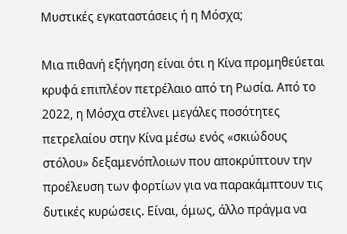Μυστικές εγκαταστάσεις ή η Μόσχα;

Μια πιθανή εξήγηση είναι ότι η Κίνα προμηθεύεται κρυφά επιπλέον πετρέλαιο από τη Ρωσία. Από το 2022, η Μόσχα στέλνει μεγάλες ποσότητες πετρελαίου στην Κίνα μέσω ενός «σκιώδους στόλου» δεξαμενόπλοιων που αποκρύπτουν την προέλευση των φορτίων για να παρακάμπτουν τις δυτικές κυρώσεις. Είναι, όμως, άλλο πράγμα να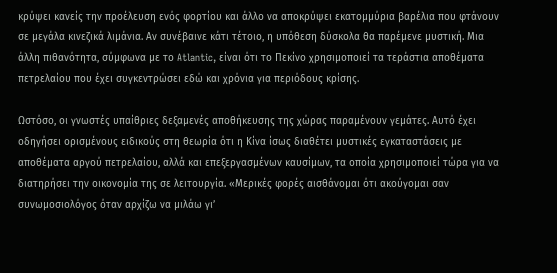κρύψει κανείς την προέλευση ενός φορτίου και άλλο να αποκρύψει εκατομμύρια βαρέλια που φτάνουν σε μεγάλα κινεζικά λιμάνια. Αν συνέβαινε κάτι τέτοιο, η υπόθεση δύσκολα θα παρέμενε μυστική. Μια άλλη πιθανότητα, σύμφωνα με το Atlantic, είναι ότι το Πεκίνο χρησιμοποιεί τα τεράστια αποθέματα πετρελαίου που έχει συγκεντρώσει εδώ και χρόνια για περιόδους κρίσης.

Ωστόσο, οι γνωστές υπαίθριες δεξαμενές αποθήκευσης της χώρας παραμένουν γεμάτες. Αυτό έχει οδηγήσει ορισμένους ειδικούς στη θεωρία ότι η Κίνα ίσως διαθέτει μυστικές εγκαταστάσεις με αποθέματα αργού πετρελαίου, αλλά και επεξεργασμένων καυσίμων, τα οποία χρησιμοποιεί τώρα για να διατηρήσει την οικονομία της σε λειτουργία. «Μερικές φορές αισθάνομαι ότι ακούγομαι σαν συνωμοσιολόγος όταν αρχίζω να μιλάω γι’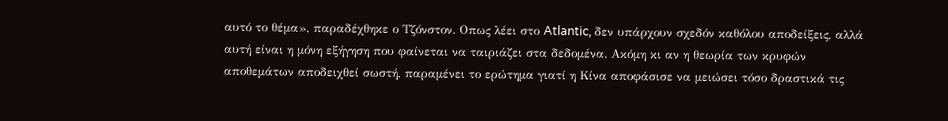αυτό το θέμα», παραδέχθηκε ο Τζόνστον. Οπως λέει στο Atlantic, δεν υπάρχουν σχεδόν καθόλου αποδείξεις, αλλά αυτή είναι η μόνη εξήγηση που φαίνεται να ταιριάζει στα δεδομένα. Ακόμη κι αν η θεωρία των κρυφών αποθεμάτων αποδειχθεί σωστή, παραμένει το ερώτημα γιατί η Κίνα αποφάσισε να μειώσει τόσο δραστικά τις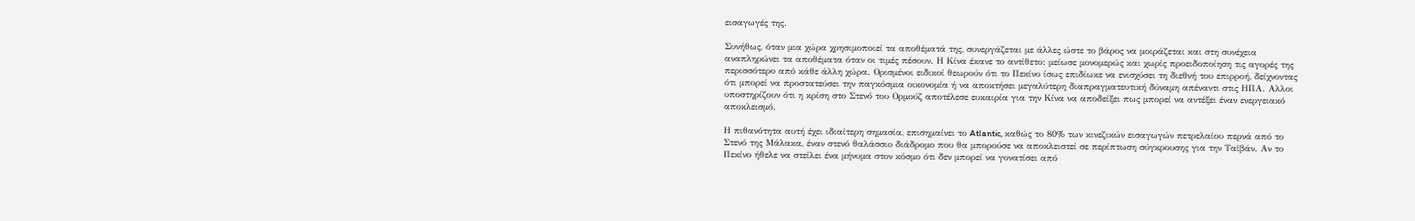εισαγωγές της.

Συνήθως, όταν μια χώρα χρησιμοποιεί τα αποθέματά της, συνεργάζεται με άλλες ώστε το βάρος να μοιράζεται και στη συνέχεια αναπληρώνει τα αποθέματα όταν οι τιμές πέσουν. Η Κίνα έκανε το αντίθετο: μείωσε μονομερώς και χωρίς προειδοποίηση τις αγορές της περισσότερο από κάθε άλλη χώρα. Ορισμένοι ειδικοί θεωρούν ότι το Πεκίνο ίσως επιδίωκε να ενισχύσει τη διεθνή του επιρροή, δείχνοντας ότι μπορεί να προστατεύσει την παγκόσμια οικονομία ή να αποκτήσει μεγαλύτερη διαπραγματευτική δύναμη απέναντι στις ΗΠΑ. Αλλοι υποστηρίζουν ότι η κρίση στο Στενό του Ορμούζ αποτέλεσε ευκαιρία για την Κίνα να αποδείξει πως μπορεί να αντέξει έναν ενεργειακό αποκλεισμό.

Η πιθανότητα αυτή έχει ιδιαίτερη σημασία, επισημαίνει το Atlantic, καθώς το 80% των κινεζικών εισαγωγών πετρελαίου περνά από το Στενό της Μάλακα, έναν στενό θαλάσσιο διάδρομο που θα μπορούσε να αποκλειστεί σε περίπτωση σύγκρουσης για την Ταϊβάν. Αν το Πεκίνο ήθελε να στείλει ένα μήνυμα στον κόσμο ότι δεν μπορεί να γονατίσει από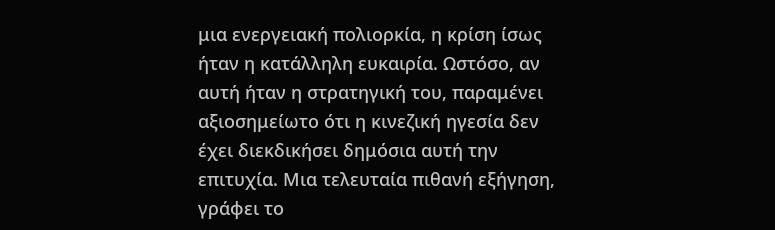μια ενεργειακή πολιορκία, η κρίση ίσως ήταν η κατάλληλη ευκαιρία. Ωστόσο, αν αυτή ήταν η στρατηγική του, παραμένει αξιοσημείωτο ότι η κινεζική ηγεσία δεν έχει διεκδικήσει δημόσια αυτή την επιτυχία. Μια τελευταία πιθανή εξήγηση, γράφει το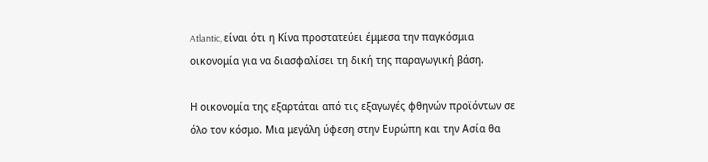Atlantic, είναι ότι η Κίνα προστατεύει έμμεσα την παγκόσμια οικονομία για να διασφαλίσει τη δική της παραγωγική βάση.

Η οικονομία της εξαρτάται από τις εξαγωγές φθηνών προϊόντων σε όλο τον κόσμο. Μια μεγάλη ύφεση στην Ευρώπη και την Ασία θα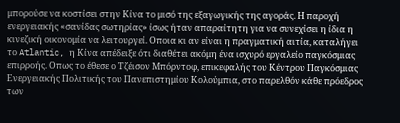μπορούσε να κοστίσει στην Κίνα το μισό της εξαγωγικής της αγοράς. Η παροχή ενεργειακής «σανίδας σωτηρίας» ίσως ήταν απαραίτητη για να συνεχίσει η ίδια η κινεζική οικονομία να λειτουργεί. Οποια κι αν είναι η πραγματική αιτία, καταλήγει το Atlantic, η Κίνα απέδειξε ότι διαθέτει ακόμη ένα ισχυρό εργαλείο παγκόσμιας επιρροής. Οπως το έθεσε ο Τζέισον Μπόρντοφ, επικεφαλής του Κέντρου Παγκόσμιας Ενεργειακής Πολιτικής του Πανεπιστημίου Κολούμπια, στο παρελθόν κάθε πρόεδρος των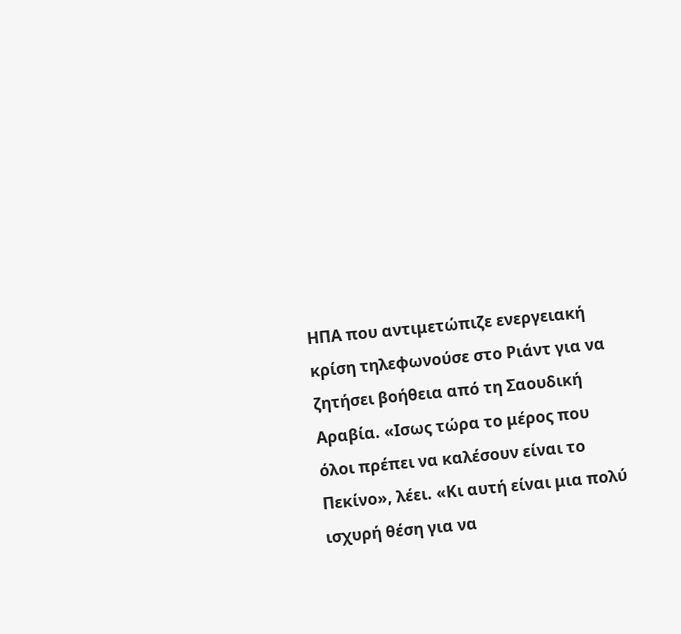ΗΠΑ που αντιμετώπιζε ενεργειακή κρίση τηλεφωνούσε στο Ριάντ για να ζητήσει βοήθεια από τη Σαουδική Αραβία. «Ισως τώρα το μέρος που όλοι πρέπει να καλέσουν είναι το Πεκίνο», λέει. «Κι αυτή είναι μια πολύ ισχυρή θέση για να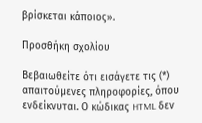βρίσκεται κάποιος».

Προσθήκη σχολίου

Βεβαιωθείτε ότι εισάγετε τις (*) απαιτούμενες πληροφορίες, όπου ενδείκνυται. Ο κώδικας HTML δεν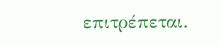επιτρέπεται.